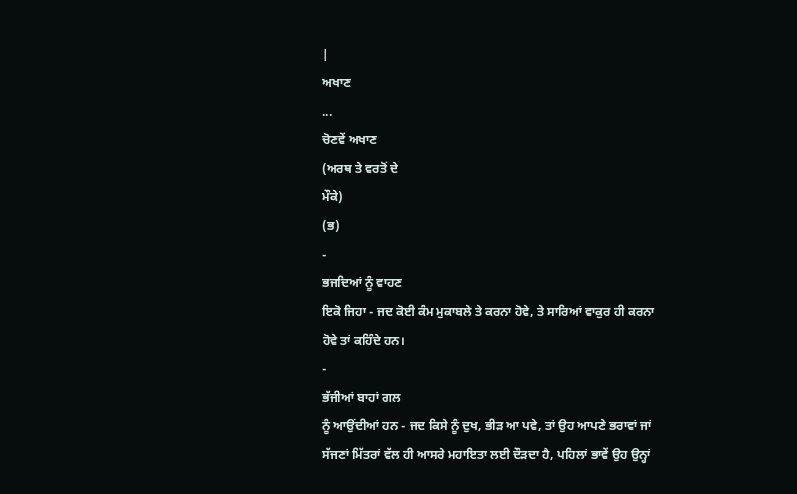|
ਅਖਾਣ
...
ਚੋਣਵੇਂ ਅਖਾਣ
(ਅਰਥ ਤੇ ਵਰਤੋਂ ਦੇ
ਮੌਕੇ)
(ਭ)
-
ਭਜਦਿਆਂ ਨੂੰ ਵਾਹਣ
ਇਕੋ ਜਿਹਾ - ਜਦ ਕੋਈ ਕੰਮ ਮੁਕਾਬਲੇ ਤੇ ਕਰਨਾ ਹੋਵੇ, ਤੇ ਸਾਰਿਆਂ ਵਾਕੁਰ ਹੀ ਕਰਨਾ
ਹੋਵੇ ਤਾਂ ਕਹਿੰਦੇ ਹਨ।
-
ਭੱਜੀਆਂ ਬਾਹਾਂ ਗਲ
ਨੂੰ ਆਉਂਦੀਆਂ ਹਨ - ਜਦ ਕਿਸੇ ਨੂੰ ਦੁਖ, ਭੀਡ਼ ਆ ਪਵੇ, ਤਾਂ ਉਹ ਆਪਣੇ ਭਰਾਵਾਂ ਜਾਂ
ਸੱਜਣਾਂ ਮਿੱਤਰਾਂ ਵੱਲ ਹੀ ਆਸਰੇ ਮਹਾਇਤਾ ਲਈ ਦੌਡ਼ਦਾ ਹੈ, ਪਹਿਲਾਂ ਭਾਵੇਂ ਉਹ ਉਨ੍ਹਾਂ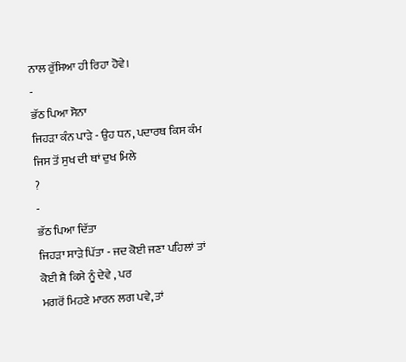ਨਾਲ ਰੁੱਸਿਆ ਹੀ ਰਿਹਾ ਹੋਵੇ।
-
ਭੱਠ ਪਿਆ ਸੋਨਾ
ਜਿਹਡ਼ਾ ਕੰਨ ਪਾਡ਼ੇ - ਉਹ ਧਨ, ਪਦਾਰਥ ਕਿਸ ਕੰਮ ਜਿਸ ਤੋਂ ਸੁਖ ਦੀ ਥਾਂ ਦੁਖ ਮਿਲੇ
?
-
ਭੱਠ ਪਿਆ ਦਿੱਤਾ
ਜਿਹਡ਼ਾ ਸਾਡ਼ੇ ਪਿੱਤਾ - ਜਦ ਕੋਈ ਜਣਾ ਪਹਿਲਾਂ ਤਾਂ ਕੋਈ ਸ਼ੈ ਕਿਸੇ ਨੂੰ ਦੇਵੇ , ਪਰ
ਮਗਰੋਂ ਮਿਹਣੇ ਮਾਰਨ ਲਗ ਪਵੇ, ਤਾਂ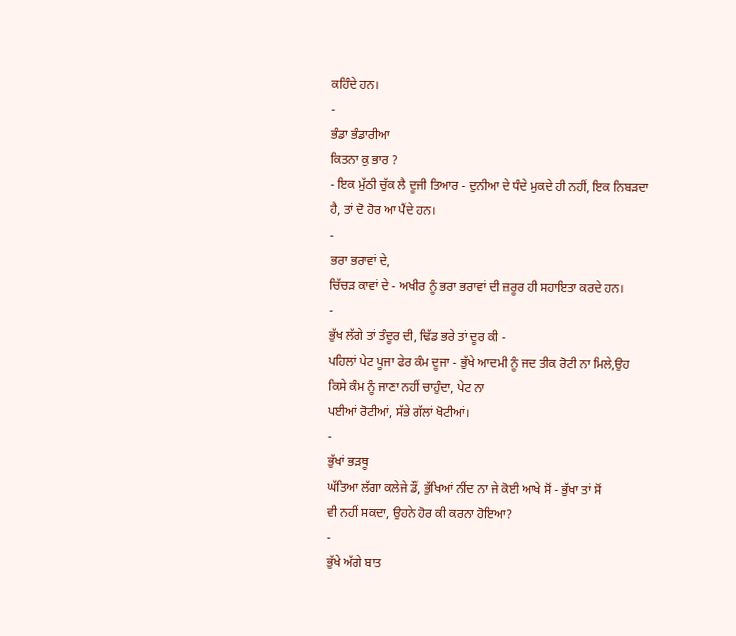ਕਹਿੰਦੇ ਹਨ।
-
ਭੰਡਾ ਭੰਡਾਰੀਆ
ਕਿਤਨਾ ਕੁ ਭਾਰ ?
- ਇਕ ਮੁੱਠੀ ਚੁੱਕ ਲੈ ਦੂਜੀ ਤਿਆਰ - ਦੁਨੀਆ ਦੇ ਧੰਦੇ ਮੁਕਦੇ ਹੀ ਨਹੀਂ, ਇਕ ਨਿਬਡ਼ਦਾ
ਹੈ, ਤਾਂ ਦੋ ਹੋਰ ਆ ਪੈਂਦੇ ਹਨ।
-
ਭਰਾ ਭਰਾਵਾਂ ਦੇ,
ਚਿੱਚਡ਼ ਕਾਵਾਂ ਦੇ - ਅਖੀਰ ਨੂੰ ਭਰਾ ਭਰਾਵਾਂ ਦੀ ਜ਼ਰੂਰ ਹੀ ਸਹਾਇਤਾ ਕਰਦੇ ਹਨ।
-
ਭੁੱਖ ਲੱਗੇ ਤਾਂ ਤੰਦੂਰ ਦੀ, ਢਿੱਡ ਭਰੇ ਤਾਂ ਦੂਰ ਕੀ -
ਪਹਿਲਾਂ ਪੇਟ ਪੂਜਾ ਫੇਰ ਕੰਮ ਦੂਜਾ - ਭੁੱਖੇ ਆਦਮੀ ਨੂੰ ਜਦ ਤੀਕ ਰੋਟੀ ਨਾ ਮਿਲੇ,ਉਹ
ਕਿਸੇ ਕੰਮ ਨੂੰ ਜਾਣਾ ਨਹੀਂ ਚਾਹੁੰਦਾ, ਪੇਟ ਨਾ
ਪਈਆਂ ਰੋਟੀਆਂ, ਸੱਭੇ ਗੱਲਾਂ ਖੋਟੀਆਂ।
-
ਭੁੱਖਾਂ ਭਡ਼ਥੂ
ਘੱਤਿਆ ਲੱਗਾ ਕਲੇਜੇ ਡੌਂ, ਭੁੱਖਿਆਂ ਨੀਂਦ ਨਾ ਜੇ ਕੋਈ ਆਖੇ ਸੋਂ - ਭੁੱਖਾ ਤਾਂ ਸੋਂ
ਵੀ ਨਹੀਂ ਸਕਦਾ, ਉਹਨੇ ਹੋਰ ਕੀ ਕਰਨਾ ਹੋਇਆ?
-
ਭੁੱਖੇ ਅੱਗੇ ਬਾਤ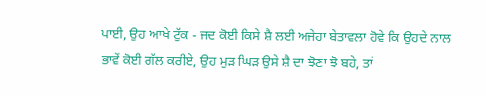ਪਾਈ, ਉਹ ਆਖੇ ਟੁੱਕ - ਜਦ ਕੋਈ ਕਿਸੇ ਸ਼ੈ ਲਈ ਅਜੇਹਾ ਬੇਤਾਵਲਾ ਹੋਵੇ ਕਿ ਉਹਦੇ ਨਾਲ
ਭਾਵੇਂ ਕੋਈ ਗੱਲ ਕਰੀਏ, ਉਹ ਮੁਡ਼ ਘਿਡ਼ ਉਸੇ ਸ਼ੈ ਦਾ ਝੋਣਾ ਝੋ ਬਹੇ, ਤਾਂ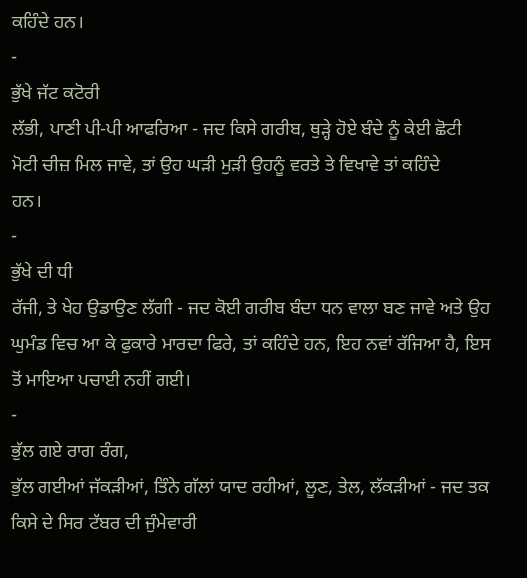ਕਹਿੰਦੇ ਹਨ।
-
ਭੁੱਖੇ ਜੱਟ ਕਟੋਰੀ
ਲੱਭੀ, ਪਾਣੀ ਪੀ-ਪੀ ਆਫਰਿਆ - ਜਦ ਕਿਸੇ ਗਰੀਬ, ਥੁਡ਼੍ਹੇ ਹੋਏ ਬੰਦੇ ਨੂੰ ਕੇਈ ਛੋਟੀ
ਮੋਟੀ ਚੀਜ਼ ਮਿਲ ਜਾਵੇ, ਤਾਂ ਉਹ ਘਡ਼ੀ ਮੁਡ਼ੀ ਉਹਨੂੰ ਵਰਤੇ ਤੇ ਵਿਖਾਵੇ ਤਾਂ ਕਹਿੰਦੇ
ਹਨ।
-
ਭੁੱਖੇ ਦੀ ਧੀ
ਰੱਜੀ, ਤੇ ਖੇਹ ਉਡਾਉਣ ਲੱਗੀ - ਜਦ ਕੋਈ ਗਰੀਬ ਬੰਦਾ ਧਨ ਵਾਲਾ ਬਣ ਜਾਵੇ ਅਤੇ ਉਹ
ਘੁਮੰਡ ਵਿਚ ਆ ਕੇ ਫੁਕਾਰੇ ਮਾਰਦਾ ਫਿਰੇ, ਤਾਂ ਕਹਿੰਦੇ ਹਨ, ਇਹ ਨਵਾਂ ਰੱਜਿਆ ਹੈ, ਇਸ
ਤੋਂ ਮਾਇਆ ਪਚਾਈ ਨਹੀਂ ਗਈ।
-
ਭੁੱਲ ਗਏ ਰਾਗ ਰੰਗ,
ਭੁੱਲ ਗਈਆਂ ਜੱਕਡ਼ੀਆਂ, ਤਿੰਨੇ ਗੱਲਾਂ ਯਾਦ ਰਹੀਆਂ, ਲੂਣ, ਤੇਲ, ਲੱਕਡ਼ੀਆਂ - ਜਦ ਤਕ
ਕਿਸੇ ਦੇ ਸਿਰ ਟੱਬਰ ਦੀ ਜੁੰਮੇਵਾਰੀ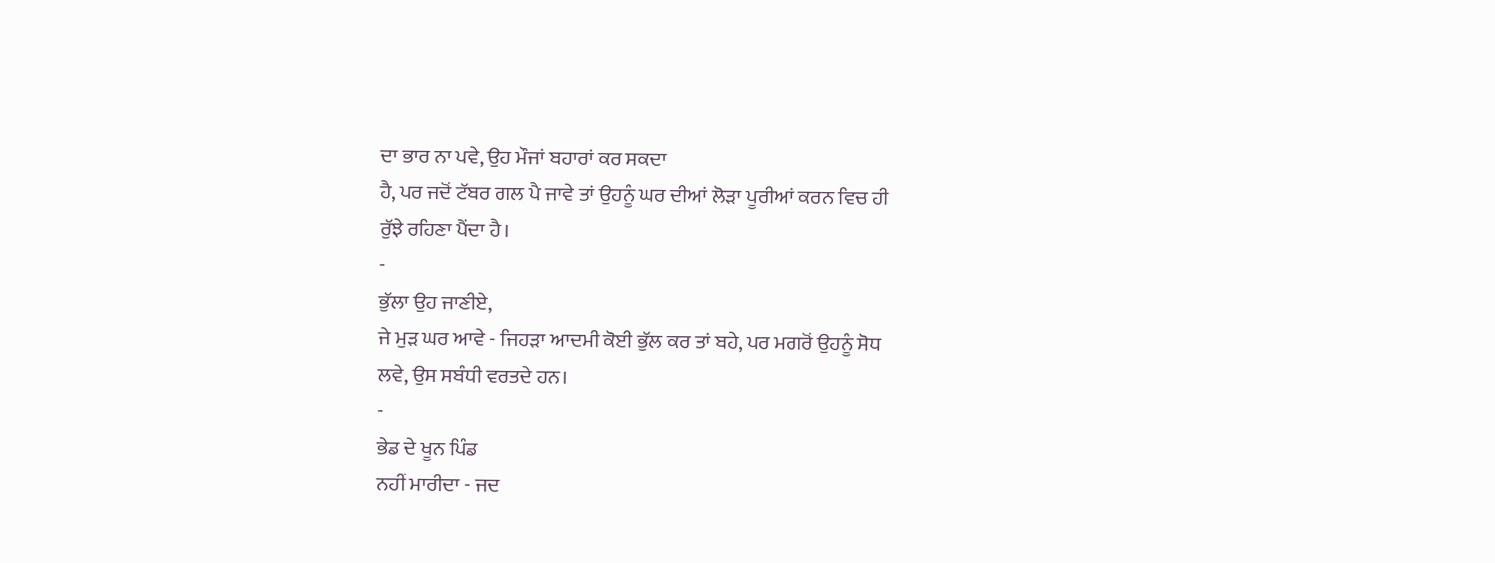ਦਾ ਭਾਰ ਨਾ ਪਵੇ, ਉਹ ਮੌਜਾਂ ਬਹਾਰਾਂ ਕਰ ਸਕਦਾ
ਹੈ, ਪਰ ਜਦੋਂ ਟੱਬਰ ਗਲ ਪੈ ਜਾਵੇ ਤਾਂ ਉਹਨੂੰ ਘਰ ਦੀਆਂ ਲੋਡ਼ਾ ਪੂਰੀਆਂ ਕਰਨ ਵਿਚ ਹੀ
ਰੁੱਝੇ ਰਹਿਣਾ ਪੈਂਦਾ ਹੈ।
-
ਭੁੱਲਾ ਉਹ ਜਾਣੀਏ,
ਜੇ ਮੁਡ਼ ਘਰ ਆਵੇ - ਜਿਹਡ਼ਾ ਆਦਮੀ ਕੋਈ ਭੁੱਲ ਕਰ ਤਾਂ ਬਹੇ, ਪਰ ਮਗਰੋਂ ਉਹਨੂੰ ਸੋਧ
ਲਵੇ, ਉਸ ਸਬੰਧੀ ਵਰਤਦੇ ਹਨ।
-
ਭੇਡ ਦੇ ਖੂਨ ਪਿੰਡ
ਨਹੀਂ ਮਾਰੀਦਾ - ਜਦ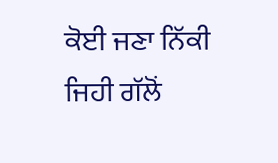ਕੋਈ ਜਣਾ ਨਿੱਕੀ ਜਿਹੀ ਗੱਲੋਂ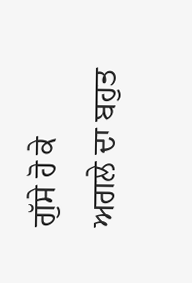ਗੁੱਸੇ ਹੋ ਕੇ ਅਗਲੇ ਦਾ ਬਹੁਤ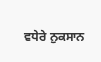ਵਧੇਰੇ ਨੁਕਸਾਨ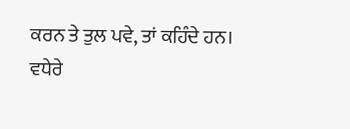ਕਰਨ ਤੇ ਤੁਲ ਪਵੇ, ਤਾਂ ਕਹਿੰਦੇ ਹਨ।
ਵਧੇਰੇ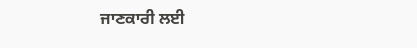ਜਾਣਕਾਰੀ ਲਈ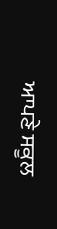ਆਪਣੇ ਸਕੂਲ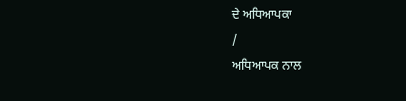ਦੇ ਅਧਿਆਪਕਾ
/
ਅਧਿਆਪਕ ਨਾਲ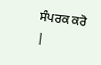ਸੰਪਰਕ ਕਰੋ
|